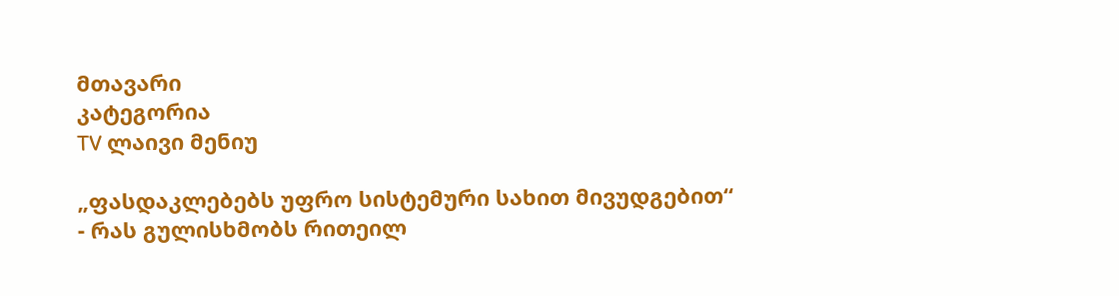მთავარი
კატეგორია
TV ლაივი მენიუ

„ფასდაკლებებს უფრო სისტემური სახით მივუდგებით“ - რას გულისხმობს რითეილ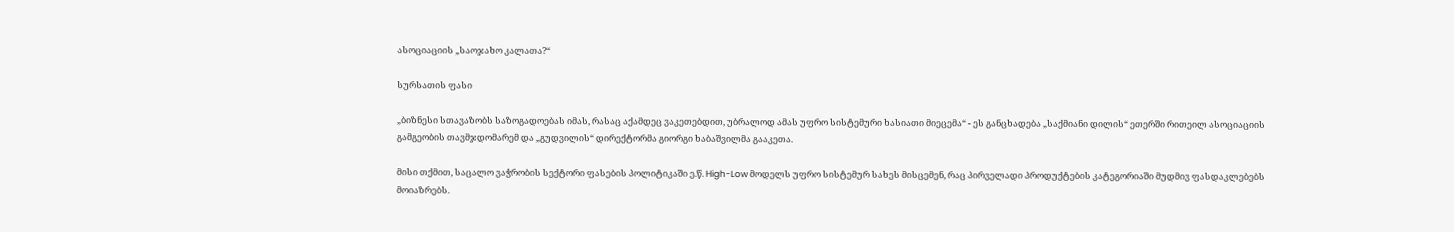ასოციაციის „საოჯახო კალათა?“

სურსათის ფასი

„ბიზნესი სთავაზობს საზოგადოებას იმას, რასაც აქამდეც ვაკეთებდით, უბრალოდ ამას უფრო სისტემური ხასიათი მიეცემა“ - ეს განცხადება „საქმიანი დილის“ ეთერში რითეილ ასოციაციის გამგეობის თავმჯდომარემ და „გუდვილის“ დირექტორმა გიორგი ხაბაშვილმა გააკეთა.

მისი თქმით, საცალო ვაჭრობის სექტორი ფასების პოლიტიკაში ე.წ. High-Low მოდელს უფრო სისტემურ სახეს მისცემენ, რაც პირველადი პროდუქტების კატეგორიაში მუდმივ ფასდაკლებებს მოიაზრებს.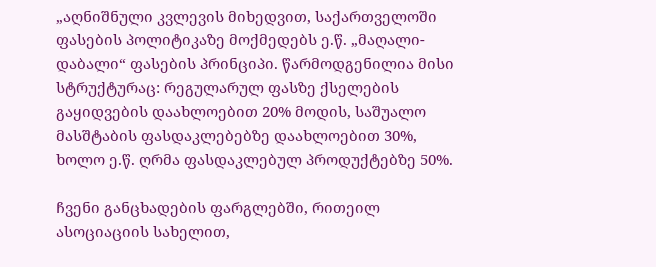„აღნიშნული კვლევის მიხედვით, საქართველოში ფასების პოლიტიკაზე მოქმედებს ე.წ. „მაღალი-დაბალი“ ფასების პრინციპი. წარმოდგენილია მისი სტრუქტურაც: რეგულარულ ფასზე ქსელების გაყიდვების დაახლოებით 20% მოდის, საშუალო მასშტაბის ფასდაკლებებზე დაახლოებით 30%, ხოლო ე.წ. ღრმა ფასდაკლებულ პროდუქტებზე 50%.

ჩვენი განცხადების ფარგლებში, რითეილ ასოციაციის სახელით,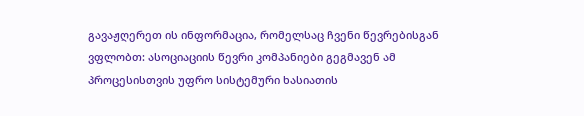გავაჟღერეთ ის ინფორმაცია, რომელსაც ჩვენი წევრებისგან ვფლობთ: ასოციაციის წევრი კომპანიები გეგმავენ ამ პროცესისთვის უფრო სისტემური ხასიათის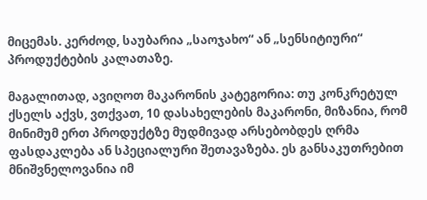მიცემას. კერძოდ, საუბარია „საოჯახო“ ან „სენსიტიური“ პროდუქტების კალათაზე.

მაგალითად, ავიღოთ მაკარონის კატეგორია: თუ კონკრეტულ ქსელს აქვს, ვთქვათ, 10 დასახელების მაკარონი, მიზანია, რომ მინიმუმ ერთ პროდუქტზე მუდმივად არსებობდეს ღრმა ფასდაკლება ან სპეციალური შეთავაზება. ეს განსაკუთრებით მნიშვნელოვანია იმ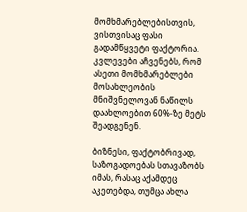მომხმარებლებისთვის, ვისთვისაც ფასი გადამწყვეტი ფაქტორია. კვლევები აჩვენებს, რომ ასეთი მომხმარებლები მოსახლეობის მნიშვნელოვან ნაწილს დაახლოებით 60%-ზე მეტს შეადგენენ.

ბიზნესი, ფაქტობრივად, საზოგადოებას სთავაზობს იმას, რასაც აქამდეც აკეთებდა, თუმცა ახლა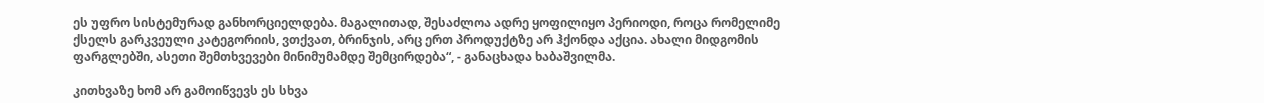ეს უფრო სისტემურად განხორციელდება. მაგალითად, შესაძლოა ადრე ყოფილიყო პერიოდი, როცა რომელიმე ქსელს გარკვეული კატეგორიის, ვთქვათ, ბრინჯის, არც ერთ პროდუქტზე არ ჰქონდა აქცია. ახალი მიდგომის ფარგლებში, ასეთი შემთხვევები მინიმუმამდე შემცირდება“, - განაცხადა ხაბაშვილმა.

კითხვაზე ხომ არ გამოიწვევს ეს სხვა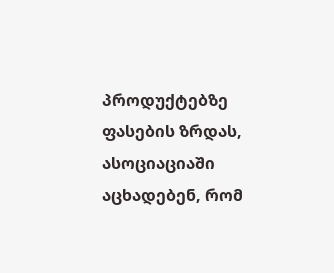პროდუქტებზე ფასების ზრდას, ასოციაციაში აცხადებენ, რომ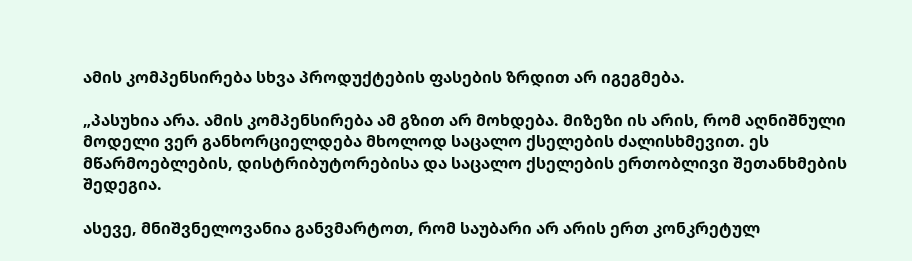ამის კომპენსირება სხვა პროდუქტების ფასების ზრდით არ იგეგმება.

„პასუხია არა. ამის კომპენსირება ამ გზით არ მოხდება. მიზეზი ის არის, რომ აღნიშნული მოდელი ვერ განხორციელდება მხოლოდ საცალო ქსელების ძალისხმევით. ეს მწარმოებლების, დისტრიბუტორებისა და საცალო ქსელების ერთობლივი შეთანხმების შედეგია.

ასევე, მნიშვნელოვანია განვმარტოთ, რომ საუბარი არ არის ერთ კონკრეტულ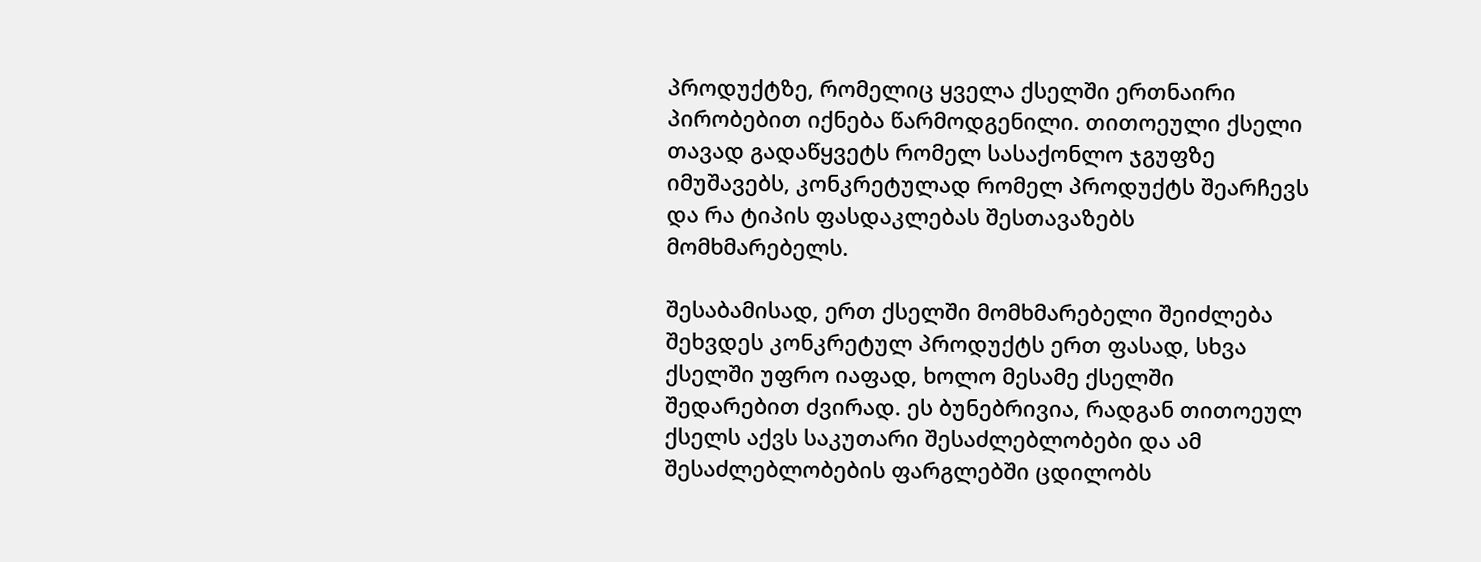პროდუქტზე, რომელიც ყველა ქსელში ერთნაირი პირობებით იქნება წარმოდგენილი. თითოეული ქსელი თავად გადაწყვეტს რომელ სასაქონლო ჯგუფზე იმუშავებს, კონკრეტულად რომელ პროდუქტს შეარჩევს და რა ტიპის ფასდაკლებას შესთავაზებს მომხმარებელს.

შესაბამისად, ერთ ქსელში მომხმარებელი შეიძლება შეხვდეს კონკრეტულ პროდუქტს ერთ ფასად, სხვა ქსელში უფრო იაფად, ხოლო მესამე ქსელში შედარებით ძვირად. ეს ბუნებრივია, რადგან თითოეულ ქსელს აქვს საკუთარი შესაძლებლობები და ამ შესაძლებლობების ფარგლებში ცდილობს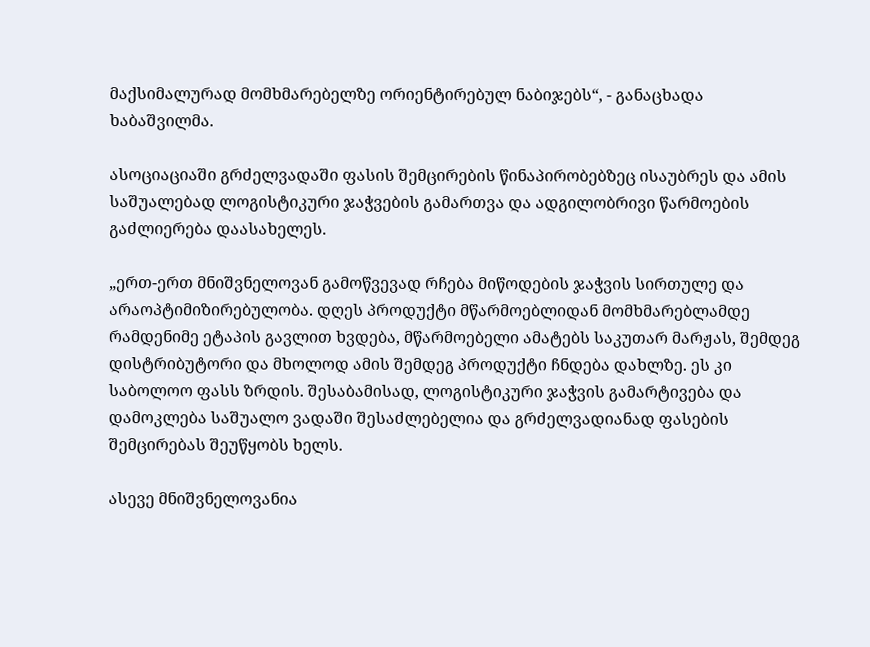მაქსიმალურად მომხმარებელზე ორიენტირებულ ნაბიჯებს“, - განაცხადა ხაბაშვილმა.

ასოციაციაში გრძელვადაში ფასის შემცირების წინაპირობებზეც ისაუბრეს და ამის საშუალებად ლოგისტიკური ჯაჭვების გამართვა და ადგილობრივი წარმოების გაძლიერება დაასახელეს.

„ერთ-ერთ მნიშვნელოვან გამოწვევად რჩება მიწოდების ჯაჭვის სირთულე და არაოპტიმიზირებულობა. დღეს პროდუქტი მწარმოებლიდან მომხმარებლამდე რამდენიმე ეტაპის გავლით ხვდება, მწარმოებელი ამატებს საკუთარ მარჟას, შემდეგ დისტრიბუტორი და მხოლოდ ამის შემდეგ პროდუქტი ჩნდება დახლზე. ეს კი საბოლოო ფასს ზრდის. შესაბამისად, ლოგისტიკური ჯაჭვის გამარტივება და დამოკლება საშუალო ვადაში შესაძლებელია და გრძელვადიანად ფასების შემცირებას შეუწყობს ხელს.

ასევე მნიშვნელოვანია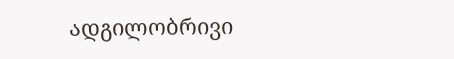ადგილობრივი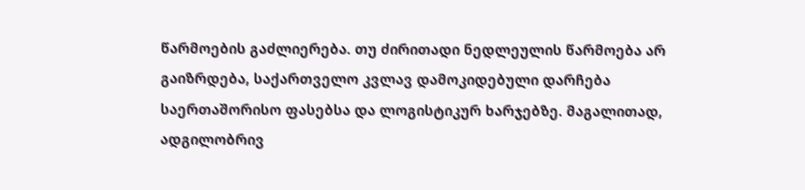წარმოების გაძლიერება. თუ ძირითადი ნედლეულის წარმოება არ გაიზრდება, საქართველო კვლავ დამოკიდებული დარჩება საერთაშორისო ფასებსა და ლოგისტიკურ ხარჯებზე. მაგალითად, ადგილობრივ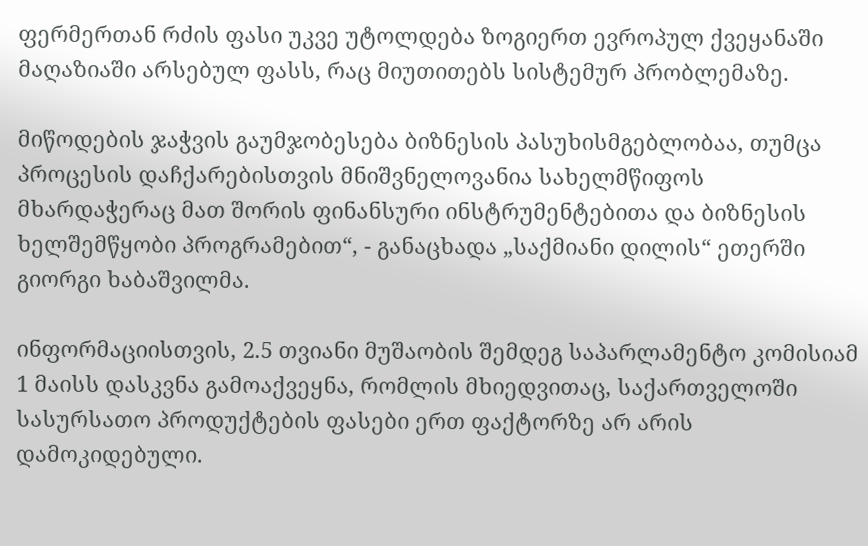ფერმერთან რძის ფასი უკვე უტოლდება ზოგიერთ ევროპულ ქვეყანაში მაღაზიაში არსებულ ფასს, რაც მიუთითებს სისტემურ პრობლემაზე.

მიწოდების ჯაჭვის გაუმჯობესება ბიზნესის პასუხისმგებლობაა, თუმცა პროცესის დაჩქარებისთვის მნიშვნელოვანია სახელმწიფოს მხარდაჭერაც მათ შორის ფინანსური ინსტრუმენტებითა და ბიზნესის ხელშემწყობი პროგრამებით“, - განაცხადა „საქმიანი დილის“ ეთერში გიორგი ხაბაშვილმა.

ინფორმაციისთვის, 2.5 თვიანი მუშაობის შემდეგ საპარლამენტო კომისიამ 1 მაისს დასკვნა გამოაქვეყნა, რომლის მხიედვითაც, საქართველოში სასურსათო პროდუქტების ფასები ერთ ფაქტორზე არ არის დამოკიდებული.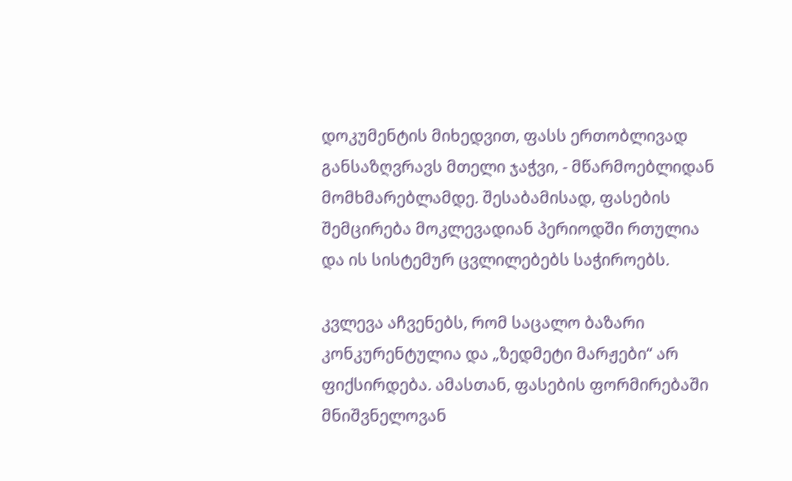დოკუმენტის მიხედვით, ფასს ერთობლივად განსაზღვრავს მთელი ჯაჭვი, - მწარმოებლიდან მომხმარებლამდე. შესაბამისად, ფასების შემცირება მოკლევადიან პერიოდში რთულია და ის სისტემურ ცვლილებებს საჭიროებს.

კვლევა აჩვენებს, რომ საცალო ბაზარი კონკურენტულია და „ზედმეტი მარჟები“ არ ფიქსირდება. ამასთან, ფასების ფორმირებაში მნიშვნელოვან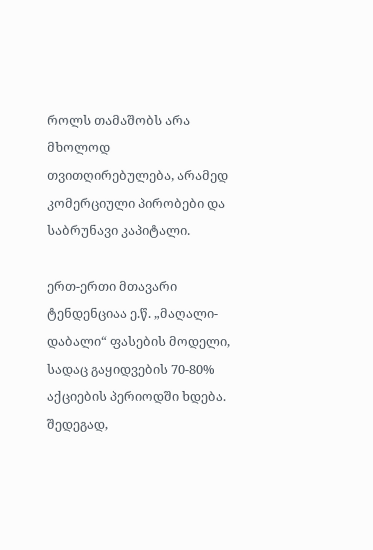როლს თამაშობს არა მხოლოდ თვითღირებულება, არამედ კომერციული პირობები და საბრუნავი კაპიტალი.

ერთ-ერთი მთავარი ტენდენციაა ე.წ. „მაღალი-დაბალი“ ფასების მოდელი, სადაც გაყიდვების 70-80% აქციების პერიოდში ხდება. შედეგად,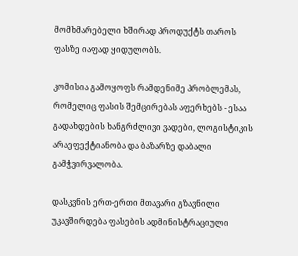მომხმარებელი ხშირად პროდუქტს თაროს ფასზე იაფად ყიდულობს.

კომისია გამოყოფს რამდენიმე პრობლემას, რომელიც ფასის შემცირებას აფერხებს - ესაა გადახდების ხანგრძლივი ვადები, ლოგისტიკის არაეფექტიანობა და ბაზარზე დაბალი გამჭვირვალობა.

დასკვნის ერთ-ერთი მთავარი გზავნილი უკავშირდება ფასების ადმინისტრაციული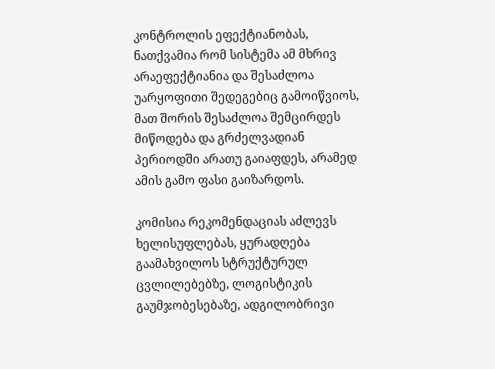კონტროლის ეფექტიანობას, ნათქვამია რომ სისტემა ამ მხრივ არაეფექტიანია და შესაძლოა უარყოფითი შედეგებიც გამოიწვიოს, მათ შორის შესაძლოა შემცირდეს მიწოდება და გრძელვადიან პერიოდში არათუ გაიაფდეს, არამედ ამის გამო ფასი გაიზარდოს.

კომისია რეკომენდაციას აძლევს ხელისუფლებას, ყურადღება გაამახვილოს სტრუქტურულ ცვლილებებზე, ლოგისტიკის გაუმჯობესებაზე, ადგილობრივი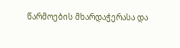წარმოების მხარდაჭერასა და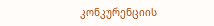კონკურენციის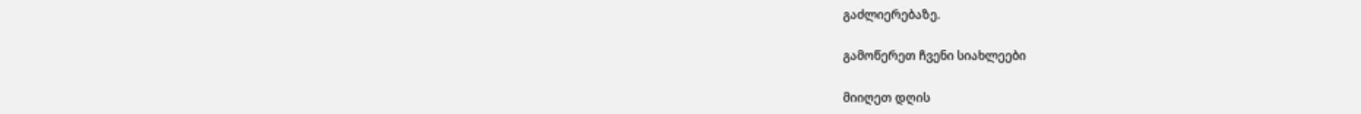გაძლიერებაზე.

გამოწერეთ ჩვენი სიახლეები

მიიღეთ დღის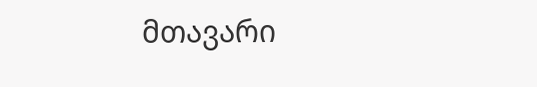მთავარი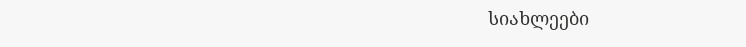სიახლეები